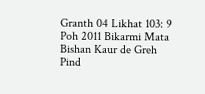Granth 04 Likhat 103: 9 Poh 2011 Bikarmi Mata Bishan Kaur de Greh Pind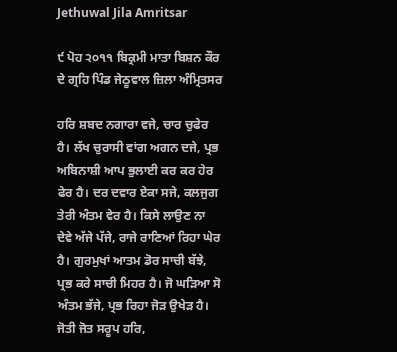Jethuwal Jila Amritsar

੯ ਪੋਹ ੨੦੧੧ ਬਿਕ੍ਰਮੀ ਮਾਤਾ ਬਿਸ਼ਨ ਕੌਰ ਦੇ ਗ੍ਰਹਿ ਪਿੰਡ ਜੇਠੂਵਾਲ ਜ਼ਿਲਾ ਅੰਮ੍ਰਿਤਸਰ

ਹਰਿ ਸ਼ਬਦ ਨਗਾਰਾ ਵਜੇ, ਚਾਰ ਚੁਫੇਰ ਹੈ। ਲੱਖ ਚੁਰਾਸੀ ਵਾਂਗ ਅਗਨ ਦਜੇ, ਪ੍ਰਭ ਅਬਿਨਾਸ਼ੀ ਆਪ ਭੁਲਾਈ ਕਰ ਕਰ ਹੇਰ ਫੇਰ ਹੈ। ਦਰ ਦਵਾਰ ਏਕਾ ਸਜੇ, ਕਲਜੁਗ ਤੇਰੀ ਅੰਤਮ ਵੇਰ ਹੈ। ਕਿਸੇ ਲਾਉਣ ਨਾ ਦੇਵੇ ਅੱਜੇ ਪੱਜੇ, ਰਾਜੇ ਰਾਣਿਆਂ ਰਿਹਾ ਘੇਰ ਹੈ। ਗੁਰਮੁਖਾਂ ਆਤਮ ਡੋਰ ਸਾਚੀ ਬੱਝੇ, ਪ੍ਰਭ ਕਰੇ ਸਾਚੀ ਮਿਹਰ ਹੈ। ਜੋ ਘੜਿਆ ਸੋ ਅੰਤਮ ਭੱਜੇ, ਪ੍ਰਭ ਰਿਹਾ ਜੋੜ ਉਖੇੜ ਹੈ। ਜੋਤੀ ਜੋਤ ਸਰੂਪ ਹਰਿ,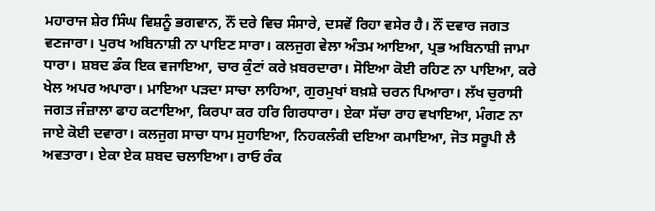ਮਹਾਰਾਜ ਸ਼ੇਰ ਸਿੰਘ ਵਿਸ਼ਨੂੰ ਭਗਵਾਨ, ਨੌਂ ਦਰੇ ਵਿਚ ਸੰਸਾਰੇ, ਦਸਵੇਂ ਰਿਹਾ ਵਸੇਰ ਹੈ। ਨੌਂ ਦਵਾਰ ਜਗਤ ਵਣਜਾਰਾ। ਪੁਰਖ ਅਬਿਨਾਸ਼ੀ ਨਾ ਪਾਇਣ ਸਾਰਾ। ਕਲਜੁਗ ਵੇਲਾ ਅੰਤਮ ਆਇਆ, ਪ੍ਰਭ ਅਬਿਨਾਸ਼ੀ ਜਾਮਾ ਧਾਰਾ। ਸ਼ਬਦ ਡੰਕ ਇਕ ਵਜਾਇਆ, ਚਾਰ ਕੁੰਟਾਂ ਕਰੇ ਖ਼ਬਰਦਾਰਾ। ਸੋਇਆ ਕੋਈ ਰਹਿਣ ਨਾ ਪਾਇਆ, ਕਰੇ ਖੇਲ ਅਪਰ ਅਪਾਰਾ। ਮਾਇਆ ਪੜਦਾ ਸਾਚਾ ਲਾਹਿਆ, ਗੁਰਮੁਖਾਂ ਬਖ਼ਸ਼ੇ ਚਰਨ ਪਿਆਰਾ। ਲੱਖ ਚੁਰਾਸੀ ਜਗਤ ਜੰਜ਼ਾਲਾ ਫਾਹ ਕਟਾਇਆ, ਕਿਰਪਾ ਕਰ ਹਰਿ ਗਿਰਧਾਰਾ। ਏਕਾ ਸੱਚਾ ਰਾਹ ਵਖਾਇਆ, ਮੰਗਣ ਨਾ ਜਾਏ ਕੋਈ ਦਵਾਰਾ। ਕਲਜੁਗ ਸਾਚਾ ਧਾਮ ਸੁਹਾਇਆ, ਨਿਹਕਲੰਕੀ ਦਇਆ ਕਮਾਇਆ, ਜੋਤ ਸਰੂਪੀ ਲੈ ਅਵਤਾਰਾ। ਏਕਾ ਏਕ ਸ਼ਬਦ ਚਲਾਇਆ। ਰਾਓ ਰੰਕ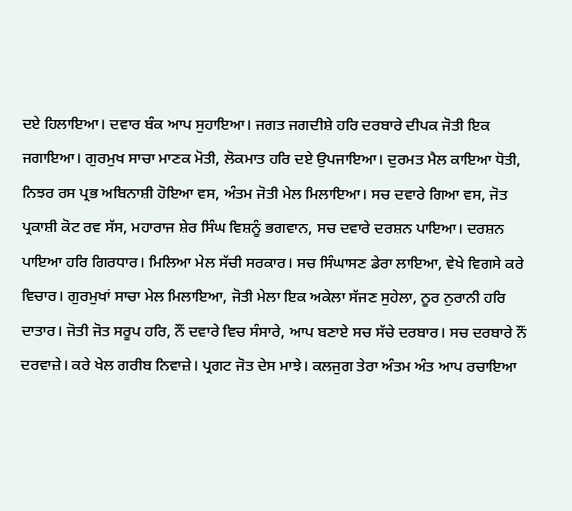ਦਏ ਹਿਲਾਇਆ। ਦਵਾਰ ਬੰਕ ਆਪ ਸੁਹਾਇਆ। ਜਗਤ ਜਗਦੀਸ਼ੇ ਹਰਿ ਦਰਬਾਰੇ ਦੀਪਕ ਜੋਤੀ ਇਕ ਜਗਾਇਆ। ਗੁਰਮੁਖ ਸਾਚਾ ਮਾਣਕ ਮੋਤੀ, ਲੋਕਮਾਤ ਹਰਿ ਦਏ ਉਪਜਾਇਆ। ਦੁਰਮਤ ਮੈਲ ਕਾਇਆ ਧੋਤੀ, ਨਿਝਰ ਰਸ ਪ੍ਰਭ ਅਬਿਨਾਸ਼ੀ ਹੋਇਆ ਵਸ, ਅੰਤਮ ਜੋਤੀ ਮੇਲ ਮਿਲਾਇਆ। ਸਚ ਦਵਾਰੇ ਗਿਆ ਵਸ, ਜੋਤ ਪ੍ਰਕਾਸ਼ੀ ਕੋਟ ਰਵ ਸੱਸ, ਮਹਾਰਾਜ ਸ਼ੇਰ ਸਿੰਘ ਵਿਸ਼ਨੂੰ ਭਗਵਾਨ, ਸਚ ਦਵਾਰੇ ਦਰਸ਼ਨ ਪਾਇਆ। ਦਰਸ਼ਨ ਪਾਇਆ ਹਰਿ ਗਿਰਧਾਰ। ਮਿਲਿਆ ਮੇਲ ਸੱਚੀ ਸਰਕਾਰ। ਸਚ ਸਿੰਘਾਸਣ ਡੇਰਾ ਲਾਇਆ, ਵੇਖੇ ਵਿਗਸੇ ਕਰੇ ਵਿਚਾਰ। ਗੁਰਮੁਖਾਂ ਸਾਚਾ ਮੇਲ ਮਿਲਾਇਆ, ਜੋਤੀ ਮੇਲਾ ਇਕ ਅਕੇਲਾ ਸੱਜਣ ਸੁਹੇਲਾ, ਨੂਰ ਨੁਰਾਨੀ ਹਰਿ ਦਾਤਾਰ। ਜੋਤੀ ਜੋਤ ਸਰੂਪ ਹਰਿ, ਨੌਂ ਦਵਾਰੇ ਵਿਚ ਸੰਸਾਰੇ, ਆਪ ਬਣਾਏ ਸਚ ਸੱਚੇ ਦਰਬਾਰ। ਸਚ ਦਰਬਾਰੇ ਨੌਂ ਦਰਵਾਜ਼ੇ। ਕਰੇ ਖੇਲ ਗਰੀਬ ਨਿਵਾਜ਼ੇ। ਪ੍ਰਗਟ ਜੋਤ ਦੇਸ ਮਾਝੇ। ਕਲਜੁਗ ਤੇਰਾ ਅੰਤਮ ਅੰਤ ਆਪ ਰਚਾਇਆ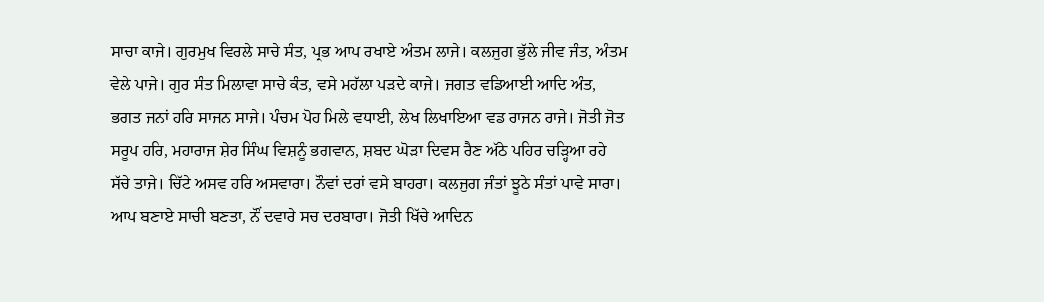ਸਾਚਾ ਕਾਜੇ। ਗੁਰਮੁਖ ਵਿਰਲੇ ਸਾਚੇ ਸੰਤ, ਪ੍ਰਭ ਆਪ ਰਖਾਏ ਅੰਤਮ ਲਾਜੇ। ਕਲਜੁਗ ਭੁੱਲੇ ਜੀਵ ਜੰਤ, ਅੰਤਮ ਵੇਲੇ ਪਾਜੇ। ਗੁਰ ਸੰਤ ਮਿਲਾਵਾ ਸਾਚੇ ਕੰਤ, ਵਸੇ ਮਹੱਲਾ ਪੜਦੇ ਕਾਜੇ। ਜਗਤ ਵਡਿਆਈ ਆਦਿ ਅੰਤ, ਭਗਤ ਜਨਾਂ ਹਰਿ ਸਾਜਨ ਸਾਜੇ। ਪੰਚਮ ਪੋਹ ਮਿਲੇ ਵਧਾਈ, ਲੇਖ ਲਿਖਾਇਆ ਵਡ ਰਾਜਨ ਰਾਜੇ। ਜੋਤੀ ਜੋਤ ਸਰੂਪ ਹਰਿ, ਮਹਾਰਾਜ ਸ਼ੇਰ ਸਿੰਘ ਵਿਸ਼ਨੂੰ ਭਗਵਾਨ, ਸ਼ਬਦ ਘੋੜਾ ਦਿਵਸ ਰੈਣ ਅੱਠੇ ਪਹਿਰ ਚੜ੍ਹਿਆ ਰਹੇ ਸੱਚੇ ਤਾਜੇ। ਚਿੱਟੇ ਅਸਵ ਹਰਿ ਅਸਵਾਰਾ। ਨੌਵਾਂ ਦਰਾਂ ਵਸੇ ਬਾਹਰਾ। ਕਲਜੁਗ ਜੰਤਾਂ ਝੂਠੇ ਸੰਤਾਂ ਪਾਵੇ ਸਾਰਾ। ਆਪ ਬਣਾਏ ਸਾਚੀ ਬਣਤਾ, ਨੌਂ ਦਵਾਰੇ ਸਚ ਦਰਬਾਰਾ। ਜੋਤੀ ਖਿੱਚੇ ਆਦਿਨ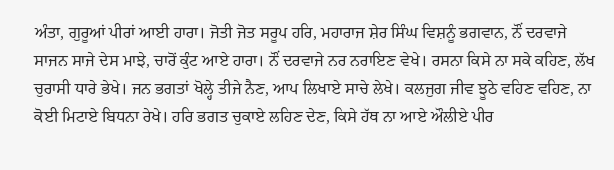ਅੰਤਾ, ਗੁਰੂਆਂ ਪੀਰਾਂ ਆਈ ਹਾਰਾ। ਜੋਤੀ ਜੋਤ ਸਰੂਪ ਹਰਿ, ਮਹਾਰਾਜ ਸ਼ੇਰ ਸਿੰਘ ਵਿਸ਼ਨੂੰ ਭਗਵਾਨ, ਨੌਂ ਦਰਵਾਜੇ ਸਾਜਨ ਸਾਜੇ ਦੇਸ ਮਾਝੇ, ਚਾਰੋਂ ਕੁੰਟ ਆਏ ਹਾਰਾ। ਨੌਂ ਦਰਵਾਜੇ ਨਰ ਨਰਾਇਣ ਵੇਖੇ। ਰਸਨਾ ਕਿਸੇ ਨਾ ਸਕੇ ਕਹਿਣ, ਲੱਖ ਚੁਰਾਸੀ ਧਾਰੇ ਭੇਖੇ। ਜਨ ਭਗਤਾਂ ਖੋਲ੍ਹੇ ਤੀਜੇ ਨੈਣ, ਆਪ ਲਿਖਾਏ ਸਾਚੇ ਲੇਖੇ। ਕਲਜੁਗ ਜੀਵ ਝੂਠੇ ਵਹਿਣ ਵਹਿਣ, ਨਾ ਕੋਈ ਮਿਟਾਏ ਬਿਧਨਾ ਰੇਖੇ। ਹਰਿ ਭਗਤ ਚੁਕਾਏ ਲਹਿਣ ਦੇਣ, ਕਿਸੇ ਹੱਥ ਨਾ ਆਏ ਔਲੀਏ ਪੀਰ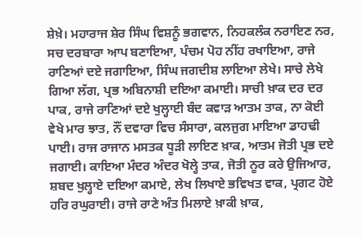ਸ਼ੇਖ਼ੇ। ਮਹਾਰਾਜ ਸ਼ੇਰ ਸਿੰਘ ਵਿਸ਼ਨੂੰ ਭਗਵਾਨ, ਨਿਹਕਲੰਕ ਨਰਾਇਣ ਨਰ, ਸਚ ਦਰਬਾਰਾ ਆਪ ਬਣਾਇਆ, ਪੰਚਮ ਪੋਹ ਨੀਂਹ ਰਖਾਇਆ, ਰਾਜੇ ਰਾਣਿਆਂ ਦਏ ਜਗਾਇਆ, ਸਿੰਘ ਜਗਦੀਸ਼ ਲਾਇਆ ਲੇਖੇ। ਸਾਚੇ ਲੇਖੇ ਗਿਆ ਲੱਗ, ਪ੍ਰਭ ਅਬਿਨਾਸ਼ੀ ਦਇਆ ਕਮਾਈ। ਸਾਚੀ ਖ਼ਾਕ ਦਰ ਦਰ ਪਾਕ, ਰਾਜੇ ਰਾਣਿਆਂ ਦਏ ਖੁਲ੍ਹਾਈ ਬੰਦ ਕਵਾੜ ਆਤਮ ਤਾਕ, ਨਾ ਕੋਈ ਵੇਖੇ ਮਾਰ ਝਾਤ, ਨੌਂ ਦਵਾਰਾ ਵਿਚ ਸੰਸਾਰਾ, ਕਲਜੁਗ ਮਾਇਆ ਡਾਹਢੀ ਪਾਈ। ਰਾਜ ਰਾਜਾਨ ਮਸਤਕ ਧੂੜੀ ਲਾਇਣ ਖ਼ਾਕ, ਆਤਮ ਜੋਤੀ ਪ੍ਰਭ ਦਏ ਜਗਾਈ। ਕਾਇਆ ਮੰਦਰ ਅੰਦਰ ਖੋਲ੍ਹੇ ਤਾਕ, ਜੋਤੀ ਨੂਰ ਕਰੇ ਉਜਿਆਰ, ਸ਼ਬਦ ਖੁਲ੍ਹਾਏ ਦਇਆ ਕਮਾਏ, ਲੇਖ ਲਿਖਾਏ ਭਵਿਖਤ ਵਾਕ, ਪ੍ਰਗਟ ਹੋਏ ਹਰਿ ਰਘੁਰਾਈ। ਰਾਜੇ ਰਾਣੇ ਅੰਤ ਮਿਲਾਏ ਖ਼ਾਕੀ ਖ਼ਾਕ,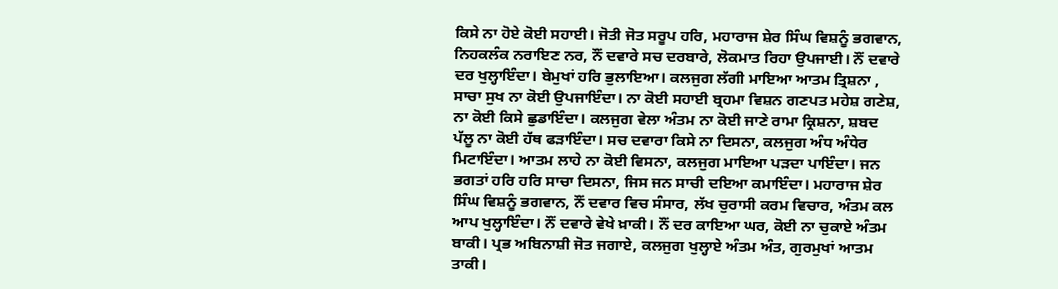ਕਿਸੇ ਨਾ ਹੋਏ ਕੋਈ ਸਹਾਈ। ਜੋਤੀ ਜੋਤ ਸਰੂਪ ਹਰਿ, ਮਹਾਰਾਜ ਸ਼ੇਰ ਸਿੰਘ ਵਿਸ਼ਨੂੰ ਭਗਵਾਨ, ਨਿਹਕਲੰਕ ਨਰਾਇਣ ਨਰ, ਨੌਂ ਦਵਾਰੇ ਸਚ ਦਰਬਾਰੇ, ਲੋਕਮਾਤ ਰਿਹਾ ਉਪਜਾਈ। ਨੌਂ ਦਵਾਰੇ ਦਰ ਖੁਲ੍ਹਾਇੰਦਾ। ਬੇਮੁਖਾਂ ਹਰਿ ਭੁਲਾਇਆ। ਕਲਜੁਗ ਲੱਗੀ ਮਾਇਆ ਆਤਮ ਤ੍ਰਿਸ਼ਨਾ , ਸਾਚਾ ਸੁਖ ਨਾ ਕੋਈ ਉਪਜਾਇੰਦਾ। ਨਾ ਕੋਈ ਸਹਾਈ ਬ੍ਰਹਮਾ ਵਿਸ਼ਨ ਗਣਪਤ ਮਹੇਸ਼ ਗਣੇਸ਼, ਨਾ ਕੋਈ ਕਿਸੇ ਛੁਡਾਇੰਦਾ। ਕਲਜੁਗ ਵੇਲਾ ਅੰਤਮ ਨਾ ਕੋਈ ਜਾਣੇ ਰਾਮਾ ਕ੍ਰਿਸ਼ਨਾ, ਸ਼ਬਦ ਪੱਲੂ ਨਾ ਕੋਈ ਹੱਥ ਫੜਾਇੰਦਾ। ਸਚ ਦਵਾਰਾ ਕਿਸੇ ਨਾ ਦਿਸਨਾ, ਕਲਜੁਗ ਅੰਧ ਅੰਧੇਰ ਮਿਟਾਇੰਦਾ। ਆਤਮ ਲਾਹੇ ਨਾ ਕੋਈ ਵਿਸਨਾ, ਕਲਜੁਗ ਮਾਇਆ ਪੜਦਾ ਪਾਇੰਦਾ। ਜਨ ਭਗਤਾਂ ਹਰਿ ਹਰਿ ਸਾਚਾ ਦਿਸਨਾ, ਜਿਸ ਜਨ ਸਾਚੀ ਦਇਆ ਕਮਾਇੰਦਾ। ਮਹਾਰਾਜ ਸ਼ੇਰ ਸਿੰਘ ਵਿਸ਼ਨੂੰ ਭਗਵਾਨ, ਨੌਂ ਦਵਾਰ ਵਿਚ ਸੰਸਾਰ, ਲੱਖ ਚੁਰਾਸੀ ਕਰਮ ਵਿਚਾਰ, ਅੰਤਮ ਕਲ ਆਪ ਖੁਲ੍ਹਾਇੰਦਾ। ਨੌਂ ਦਵਾਰੇ ਵੇਖੇ ਖ਼ਾਕੀ। ਨੌਂ ਦਰ ਕਾਇਆ ਘਰ, ਕੋਈ ਨਾ ਚੁਕਾਏ ਅੰਤਮ ਬਾਕੀ। ਪ੍ਰਭ ਅਬਿਨਾਸ਼ੀ ਜੋਤ ਜਗਾਏ, ਕਲਜੁਗ ਖੁਲ੍ਹਾਏ ਅੰਤਮ ਅੰਤ, ਗੁਰਮੁਖਾਂ ਆਤਮ ਤਾਕੀ।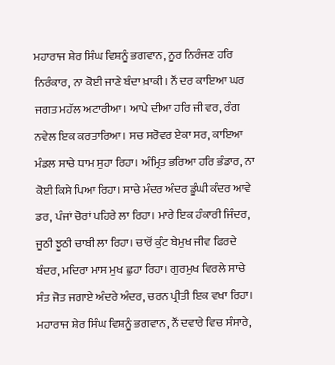ਮਹਾਰਾਜ ਸ਼ੇਰ ਸਿੰਘ ਵਿਸ਼ਨੂੰ ਭਗਵਾਨ, ਨੂਰ ਨਿਰੰਜਣ ਹਰਿ ਨਿਰੰਕਾਰ, ਨਾ ਕੋਈ ਜਾਣੇ ਬੰਦਾ ਖ਼ਾਕੀ। ਨੌਂ ਦਰ ਕਾਇਆ ਘਰ ਜਗਤ ਮਹੱਲ ਅਟਾਰੀਆ। ਆਪੇ ਦੀਆ ਹਰਿ ਜੀ ਵਰ, ਰੰਗ ਨਵੇਲ ਇਕ ਕਰਤਾਰਿਆ। ਸਚ ਸਰੋਵਰ ਏਕਾ ਸਰ, ਕਾਇਆ ਮੰਡਲ ਸਾਚੇ ਧਾਮ ਸੁਹਾ ਰਿਹਾ। ਅੰਮ੍ਰਿਤ ਭਰਿਆ ਹਰਿ ਭੰਡਾਰ, ਨਾ ਕੋਈ ਕਿਸੇ ਪਿਆ ਰਿਹਾ। ਸਾਚੇ ਮੰਦਰ ਅੰਦਰ ਡੂੰਘੀ ਕੰਦਰ ਆਵੇ ਡਰ, ਪੰਜਾਂ ਚੋਰਾਂ ਪਹਿਰੇ ਲਾ ਰਿਹਾ। ਮਾਰੇ ਇਕ ਹੰਕਾਰੀ ਜਿੰਦਰ, ਜੂਠੀ ਝੂਠੀ ਚਾਬੀ ਲਾ ਰਿਹਾ। ਚਾਰੋਂ ਕੁੰਟ ਬੇਮੁਖ ਜੀਵ ਫਿਰਦੇ ਬੰਦਰ, ਮਦਿਰਾ ਮਾਸ ਮੁਖ ਛੁਹਾ ਰਿਹਾ। ਗੁਰਮੁਖ ਵਿਰਲੇ ਸਾਚੇ ਸੰਤ ਜੋਤ ਜਗਾਏ ਅੰਦਰੇ ਅੰਦਰ, ਚਰਨ ਪ੍ਰੀਤੀ ਇਕ ਵਖਾ ਰਿਹਾ। ਮਹਾਰਾਜ ਸ਼ੇਰ ਸਿੰਘ ਵਿਸ਼ਨੂੰ ਭਗਵਾਨ, ਨੌਂ ਦਵਾਰੇ ਵਿਚ ਸੰਸਾਰੇ,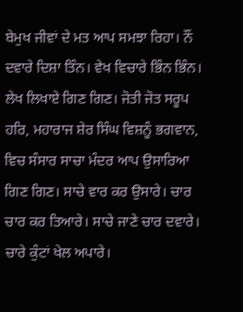ਬੇਮੁਖ ਜੀਵਾਂ ਦੇ ਮਤ ਆਪ ਸਮਝਾ ਰਿਹਾ। ਨੌਂ ਦਵਾਰੇ ਦਿਸ਼ਾ ਤਿੰਨ। ਵੇਖ ਵਿਚਾਰੇ ਭਿੰਨ ਭਿੰਨ। ਲੇਖ ਲਿਖਾਏ ਗਿਣ ਗਿਣ। ਜੋਤੀ ਜੋਤ ਸਰੂਪ ਹਰਿ, ਮਹਾਰਾਜ ਸ਼ੇਰ ਸਿੰਘ ਵਿਸ਼ਨੂੰ ਭਗਵਾਨ, ਵਿਚ ਸੰਸਾਰ ਸਾਚਾ ਮੰਦਰ ਆਪ ਉਸਾਰਿਆ ਗਿਣ ਗਿਣ। ਸਾਚੇ ਵਾਰ ਕਰ ਉਸਾਰੇ। ਚਾਰ ਚਾਰ ਕਰ ਤਿਆਰੇ। ਸਾਚੇ ਜਾਣੇ ਚਾਰ ਦਵਾਰੇ। ਚਾਰੇ ਕੁੰਟਾਂ ਖੇਲ ਅਪਾਰੇ।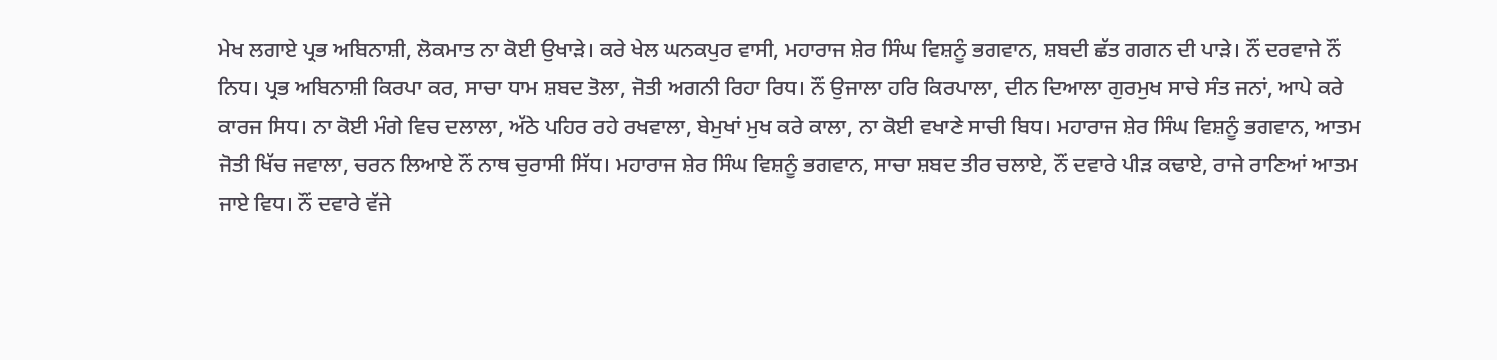ਮੇਖ ਲਗਾਏ ਪ੍ਰਭ ਅਬਿਨਾਸ਼ੀ, ਲੋਕਮਾਤ ਨਾ ਕੋਈ ਉਖਾੜੇ। ਕਰੇ ਖੇਲ ਘਨਕਪੁਰ ਵਾਸੀ, ਮਹਾਰਾਜ ਸ਼ੇਰ ਸਿੰਘ ਵਿਸ਼ਨੂੰ ਭਗਵਾਨ, ਸ਼ਬਦੀ ਛੱਤ ਗਗਨ ਦੀ ਪਾੜੇ। ਨੌਂ ਦਰਵਾਜੇ ਨੌਂ ਨਿਧ। ਪ੍ਰਭ ਅਬਿਨਾਸ਼ੀ ਕਿਰਪਾ ਕਰ, ਸਾਚਾ ਧਾਮ ਸ਼ਬਦ ਤੋਲਾ, ਜੋਤੀ ਅਗਨੀ ਰਿਹਾ ਰਿਧ। ਨੌਂ ਉਜਾਲਾ ਹਰਿ ਕਿਰਪਾਲਾ, ਦੀਨ ਦਿਆਲਾ ਗੁਰਮੁਖ ਸਾਚੇ ਸੰਤ ਜਨਾਂ, ਆਪੇ ਕਰੇ ਕਾਰਜ ਸਿਧ। ਨਾ ਕੋਈ ਮੰਗੇ ਵਿਚ ਦਲਾਲਾ, ਅੱਠੇ ਪਹਿਰ ਰਹੇ ਰਖਵਾਲਾ, ਬੇਮੁਖਾਂ ਮੁਖ ਕਰੇ ਕਾਲਾ, ਨਾ ਕੋਈ ਵਖਾਣੇ ਸਾਚੀ ਬਿਧ। ਮਹਾਰਾਜ ਸ਼ੇਰ ਸਿੰਘ ਵਿਸ਼ਨੂੰ ਭਗਵਾਨ, ਆਤਮ ਜੋਤੀ ਖਿੱਚ ਜਵਾਲਾ, ਚਰਨ ਲਿਆਏ ਨੌਂ ਨਾਥ ਚੁਰਾਸੀ ਸਿੱਧ। ਮਹਾਰਾਜ ਸ਼ੇਰ ਸਿੰਘ ਵਿਸ਼ਨੂੰ ਭਗਵਾਨ, ਸਾਚਾ ਸ਼ਬਦ ਤੀਰ ਚਲਾਏ, ਨੌਂ ਦਵਾਰੇ ਪੀੜ ਕਢਾਏ, ਰਾਜੇ ਰਾਣਿਆਂ ਆਤਮ ਜਾਏ ਵਿਧ। ਨੌਂ ਦਵਾਰੇ ਵੱਜੇ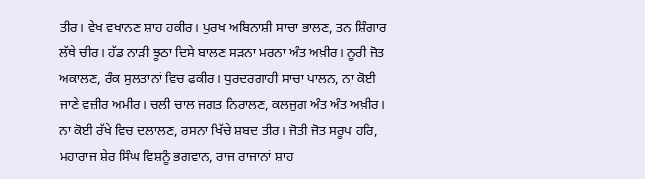ਤੀਰ। ਵੇਖ ਵਖਾਨਣ ਸ਼ਾਹ ਹਕੀਰ। ਪੁਰਖ ਅਬਿਨਾਸ਼ੀ ਸਾਚਾ ਭਾਲਣ, ਤਨ ਸ਼ਿੰਗਾਰ ਲੱਥੇ ਚੀਰ। ਹੱਡ ਨਾੜੀ ਝੂਠਾ ਦਿਸੇ ਬਾਲਣ ਸੜਨਾ ਮਰਨਾ ਅੰਤ ਅਖ਼ੀਰ। ਨੂਰੀ ਜੋਤ ਅਕਾਲਣ, ਰੰਕ ਸੁਲਤਾਨਾਂ ਵਿਚ ਫਕੀਰ। ਧੁਰਦਰਗਾਹੀ ਸਾਚਾ ਪਾਲਨ, ਨਾ ਕੋਈ ਜਾਣੇ ਵਜ਼ੀਰ ਅਮੀਰ। ਚਲੀ ਚਾਲ ਜਗਤ ਨਿਰਾਲਣ, ਕਲਜੁਗ ਅੰਤ ਅੰਤ ਅਖ਼ੀਰ। ਨਾ ਕੋਈ ਰੱਖੇ ਵਿਚ ਦਲਾਲਣ, ਰਸਨਾ ਖਿੱਚੇ ਸ਼ਬਦ ਤੀਰ। ਜੋਤੀ ਜੋਤ ਸਰੂਪ ਹਰਿ, ਮਹਾਰਾਜ ਸ਼ੇਰ ਸਿੰਘ ਵਿਸ਼ਨੂੰ ਭਗਵਾਨ, ਰਾਜ ਰਾਜਾਨਾਂ ਸ਼ਾਹ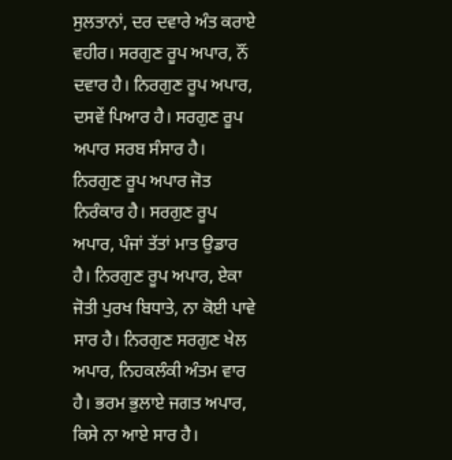ਸੁਲਤਾਨਾਂ, ਦਰ ਦਵਾਰੇ ਅੰਤ ਕਰਾਏ ਵਹੀਰ। ਸਰਗੁਣ ਰੂਪ ਅਪਾਰ, ਨੌਂ ਦਵਾਰ ਹੈ। ਨਿਰਗੁਣ ਰੂਪ ਅਪਾਰ, ਦਸਵੇਂ ਪਿਆਰ ਹੈ। ਸਰਗੁਣ ਰੂਪ ਅਪਾਰ ਸਰਬ ਸੰਸਾਰ ਹੈ। ਨਿਰਗੁਣ ਰੂਪ ਅਪਾਰ ਜੋਤ ਨਿਰੰਕਾਰ ਹੈ। ਸਰਗੁਣ ਰੂਪ ਅਪਾਰ, ਪੰਜਾਂ ਤੱਤਾਂ ਮਾਤ ਉਡਾਰ ਹੈ। ਨਿਰਗੁਣ ਰੂਪ ਅਪਾਰ, ਏਕਾ ਜੋਤੀ ਪੁਰਖ ਬਿਧਾਤੇ, ਨਾ ਕੋਈ ਪਾਵੇ ਸਾਰ ਹੈ। ਨਿਰਗੁਣ ਸਰਗੁਣ ਖੇਲ ਅਪਾਰ, ਨਿਹਕਲੰਕੀ ਅੰਤਮ ਵਾਰ ਹੈ। ਭਰਮ ਭੁਲਾਏ ਜਗਤ ਅਪਾਰ, ਕਿਸੇ ਨਾ ਆਏ ਸਾਰ ਹੈ।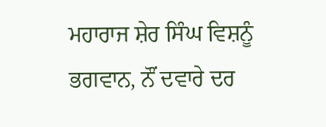ਮਹਾਰਾਜ ਸ਼ੇਰ ਸਿੰਘ ਵਿਸ਼ਨੂੰ ਭਗਵਾਨ, ਨੌਂ ਦਵਾਰੇ ਦਰ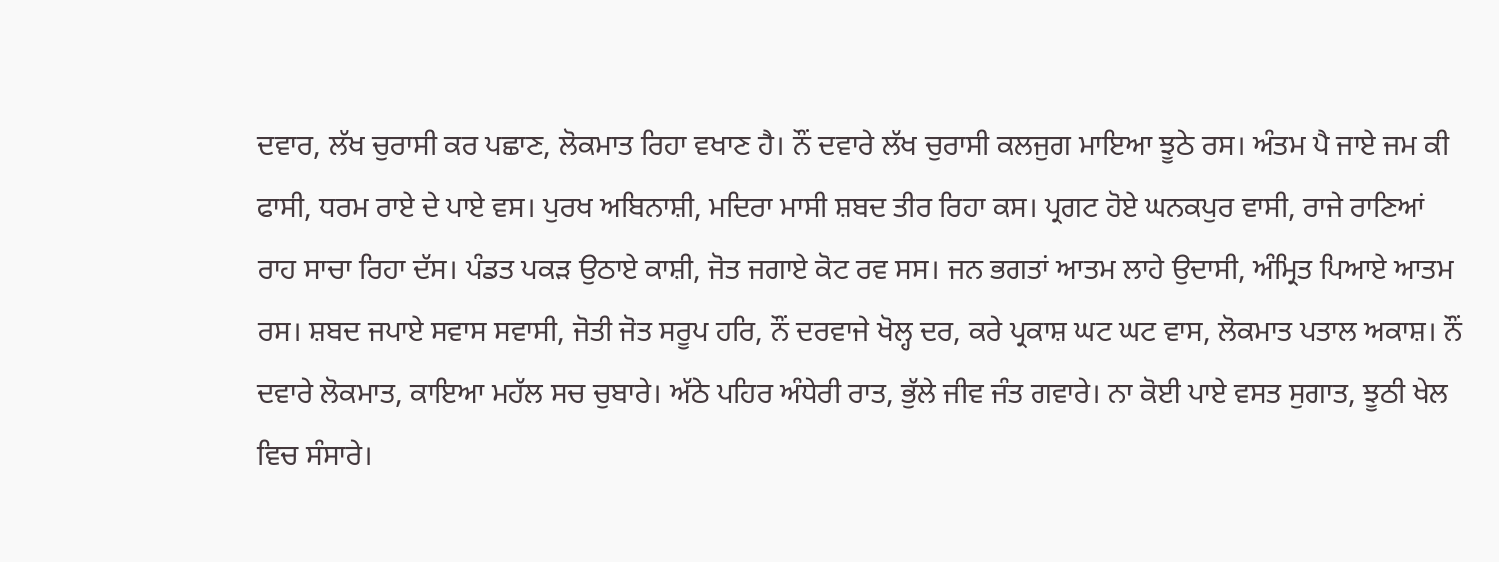ਦਵਾਰ, ਲੱਖ ਚੁਰਾਸੀ ਕਰ ਪਛਾਣ, ਲੋਕਮਾਤ ਰਿਹਾ ਵਖਾਣ ਹੈ। ਨੌਂ ਦਵਾਰੇ ਲੱਖ ਚੁਰਾਸੀ ਕਲਜੁਗ ਮਾਇਆ ਝੂਠੇ ਰਸ। ਅੰਤਮ ਪੈ ਜਾਏ ਜਮ ਕੀ ਫਾਸੀ, ਧਰਮ ਰਾਏ ਦੇ ਪਾਏ ਵਸ। ਪੁਰਖ ਅਬਿਨਾਸ਼ੀ, ਮਦਿਰਾ ਮਾਸੀ ਸ਼ਬਦ ਤੀਰ ਰਿਹਾ ਕਸ। ਪ੍ਰਗਟ ਹੋਏ ਘਨਕਪੁਰ ਵਾਸੀ, ਰਾਜੇ ਰਾਣਿਆਂ ਰਾਹ ਸਾਚਾ ਰਿਹਾ ਦੱਸ। ਪੰਡਤ ਪਕੜ ਉਠਾਏ ਕਾਸ਼ੀ, ਜੋਤ ਜਗਾਏ ਕੋਟ ਰਵ ਸਸ। ਜਨ ਭਗਤਾਂ ਆਤਮ ਲਾਹੇ ਉਦਾਸੀ, ਅੰਮ੍ਰਿਤ ਪਿਆਏ ਆਤਮ ਰਸ। ਸ਼ਬਦ ਜਪਾਏ ਸਵਾਸ ਸਵਾਸੀ, ਜੋਤੀ ਜੋਤ ਸਰੂਪ ਹਰਿ, ਨੌਂ ਦਰਵਾਜੇ ਖੋਲ੍ਹ ਦਰ, ਕਰੇ ਪ੍ਰਕਾਸ਼ ਘਟ ਘਟ ਵਾਸ, ਲੋਕਮਾਤ ਪਤਾਲ ਅਕਾਸ਼। ਨੌਂ ਦਵਾਰੇ ਲੋਕਮਾਤ, ਕਾਇਆ ਮਹੱਲ ਸਚ ਚੁਬਾਰੇ। ਅੱਠੇ ਪਹਿਰ ਅੰਧੇਰੀ ਰਾਤ, ਭੁੱਲੇ ਜੀਵ ਜੰਤ ਗਵਾਰੇ। ਨਾ ਕੋਈ ਪਾਏ ਵਸਤ ਸੁਗਾਤ, ਝੂਠੀ ਖੇਲ ਵਿਚ ਸੰਸਾਰੇ।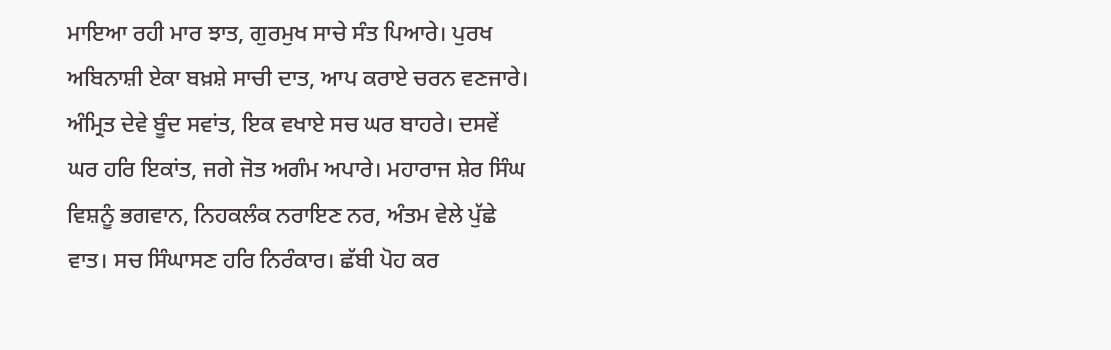ਮਾਇਆ ਰਹੀ ਮਾਰ ਝਾਤ, ਗੁਰਮੁਖ ਸਾਚੇ ਸੰਤ ਪਿਆਰੇ। ਪੁਰਖ ਅਬਿਨਾਸ਼ੀ ਏਕਾ ਬਖ਼ਸ਼ੇ ਸਾਚੀ ਦਾਤ, ਆਪ ਕਰਾਏ ਚਰਨ ਵਣਜਾਰੇ। ਅੰਮ੍ਰਿਤ ਦੇਵੇ ਬੂੰਦ ਸਵਾਂਤ, ਇਕ ਵਖਾਏ ਸਚ ਘਰ ਬਾਹਰੇ। ਦਸਵੇਂ ਘਰ ਹਰਿ ਇਕਾਂਤ, ਜਗੇ ਜੋਤ ਅਗੰਮ ਅਪਾਰੇ। ਮਹਾਰਾਜ ਸ਼ੇਰ ਸਿੰਘ ਵਿਸ਼ਨੂੰ ਭਗਵਾਨ, ਨਿਹਕਲੰਕ ਨਰਾਇਣ ਨਰ, ਅੰਤਮ ਵੇਲੇ ਪੁੱਛੇ ਵਾਤ। ਸਚ ਸਿੰਘਾਸਣ ਹਰਿ ਨਿਰੰਕਾਰ। ਛੱਬੀ ਪੋਹ ਕਰ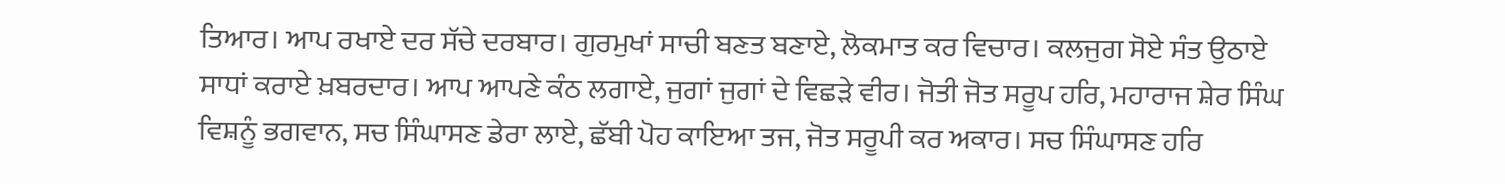ਤਿਆਰ। ਆਪ ਰਖਾਏ ਦਰ ਸੱਚੇ ਦਰਬਾਰ। ਗੁਰਮੁਖਾਂ ਸਾਚੀ ਬਣਤ ਬਣਾਏ, ਲੋਕਮਾਤ ਕਰ ਵਿਚਾਰ। ਕਲਜੁਗ ਸੋਏ ਸੰਤ ਉਠਾਏ ਸਾਧਾਂ ਕਰਾਏ ਖ਼ਬਰਦਾਰ। ਆਪ ਆਪਣੇ ਕੰਠ ਲਗਾਏ, ਜੁਗਾਂ ਜੁਗਾਂ ਦੇ ਵਿਛੜੇ ਵੀਰ। ਜੋਤੀ ਜੋਤ ਸਰੂਪ ਹਰਿ, ਮਹਾਰਾਜ ਸ਼ੇਰ ਸਿੰਘ ਵਿਸ਼ਨੂੰ ਭਗਵਾਨ, ਸਚ ਸਿੰਘਾਸਣ ਡੇਰਾ ਲਾਏ, ਛੱਬੀ ਪੋਹ ਕਾਇਆ ਤਜ, ਜੋਤ ਸਰੂਪੀ ਕਰ ਅਕਾਰ। ਸਚ ਸਿੰਘਾਸਣ ਹਰਿ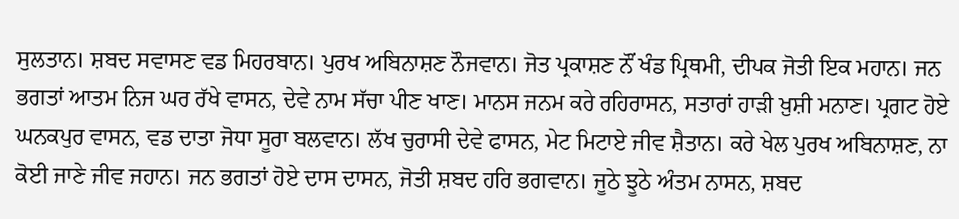ਸੁਲਤਾਨ। ਸ਼ਬਦ ਸਵਾਸਣ ਵਡ ਮਿਹਰਬਾਨ। ਪੁਰਖ ਅਬਿਨਾਸ਼ਣ ਨੌਜਵਾਨ। ਜੋਤ ਪ੍ਰਕਾਸ਼ਣ ਨੌਂ ਖੰਡ ਪ੍ਰਿਥਮੀ, ਦੀਪਕ ਜੋਤੀ ਇਕ ਮਹਾਨ। ਜਨ ਭਗਤਾਂ ਆਤਮ ਨਿਜ ਘਰ ਰੱਖੇ ਵਾਸਨ, ਦੇਵੇ ਨਾਮ ਸੱਚਾ ਪੀਣ ਖਾਣ। ਮਾਨਸ ਜਨਮ ਕਰੇ ਰਹਿਰਾਸਨ, ਸਤਾਰਾਂ ਹਾੜੀ ਖ਼ੁਸ਼ੀ ਮਨਾਣ। ਪ੍ਰਗਟ ਹੋਏ ਘਨਕਪੁਰ ਵਾਸਨ, ਵਡ ਦਾਤਾ ਜੋਧਾ ਸੂਰਾ ਬਲਵਾਨ। ਲੱਖ ਚੁਰਾਸੀ ਦੇਵੇ ਫਾਸਨ, ਮੇਟ ਮਿਟਾਏ ਜੀਵ ਸ਼ੈਤਾਨ। ਕਰੇ ਖੇਲ ਪੁਰਖ ਅਬਿਨਾਸ਼ਣ, ਨਾ ਕੋਈ ਜਾਣੇ ਜੀਵ ਜਹਾਨ। ਜਨ ਭਗਤਾਂ ਹੋਏ ਦਾਸ ਦਾਸਨ, ਜੋਤੀ ਸ਼ਬਦ ਹਰਿ ਭਗਵਾਨ। ਜੂਠੇ ਝੂਠੇ ਅੰਤਮ ਨਾਸਨ, ਸ਼ਬਦ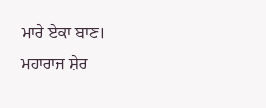ਮਾਰੇ ਏਕਾ ਬਾਣ। ਮਹਾਰਾਜ ਸ਼ੇਰ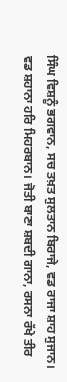ਸਿੰਘ ਵਿਸ਼ਨੂੰ ਭਗਵਾਨ, ਸਚ ਤਖ਼ਤ ਸੁਲਤਾਨ ਬਿਰਾਜੇ, ਵਡ ਰਾਜਾ ਸ਼ਾਹ ਸੁਜਾਨ। ਵਡ ਸ਼ਹਾਨਾ ਹਰਿ ਮਿਹਰਬਾਨ। ਜੋਤੀ ਬਾਣਾ ਸ਼ਬਦੀ ਗਾਨਾ, ਰਸਨਾ ਰੱਖੇ ਤੀਰ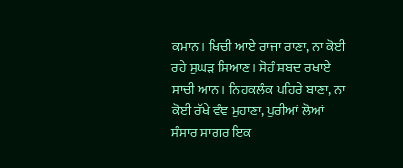ਕਮਾਨ। ਖਿਚੀ ਆਏ ਰਾਜਾ ਰਾਣਾ, ਨਾ ਕੋਈ ਰਹੇ ਸੁਘੜ ਸਿਆਣ। ਸੋਹੰ ਸ਼ਬਦ ਰਖਾਏ ਸਾਚੀ ਆਨ। ਨਿਹਕਲੰਕ ਪਹਿਰੇ ਬਾਣਾ, ਨਾ ਕੋਈ ਰੱਖੇ ਵੰਞ ਮੁਹਾਣਾ, ਪੁਰੀਆਂ ਲੋਆਂ ਸੰਸਾਰ ਸਾਗਰ ਇਕ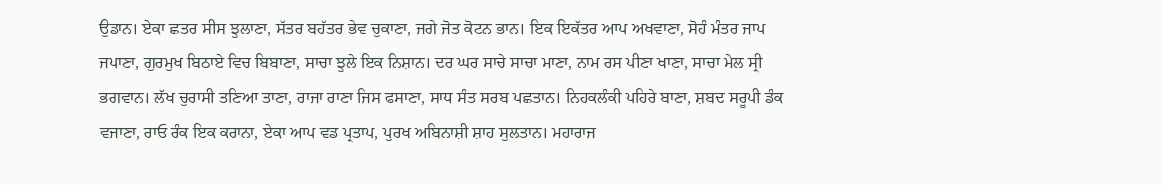ਉਡਾਨ। ਏਕਾ ਛਤਰ ਸੀਸ ਝੁਲਾਣਾ, ਸੱਤਰ ਬਹੱਤਰ ਭੇਵ ਚੁਕਾਣਾ, ਜਗੇ ਜੋਤ ਕੋਟਨ ਭਾਨ। ਇਕ ਇਕੱਤਰ ਆਪ ਅਖਵਾਣਾ, ਸੋਹੰ ਮੰਤਰ ਜਾਪ ਜਪਾਣਾ, ਗੁਰਮੁਖ ਬਿਠਾਏ ਵਿਚ ਬਿਬਾਣਾ, ਸਾਚਾ ਝੁਲੇ ਇਕ ਨਿਸ਼ਾਨ। ਦਰ ਘਰ ਸਾਚੇ ਸਾਚਾ ਮਾਣਾ, ਨਾਮ ਰਸ ਪੀਣਾ ਖਾਣਾ, ਸਾਚਾ ਮੇਲ ਸ੍ਰੀ ਭਗਵਾਨ। ਲੱਖ ਚੁਰਾਸੀ ਤਣਿਆ ਤਾਣਾ, ਰਾਜਾ ਰਾਣਾ ਜਿਸ ਫਸਾਣਾ, ਸਾਧ ਸੰਤ ਸਰਬ ਪਛਤਾਨ। ਨਿਹਕਲੰਕੀ ਪਹਿਰੇ ਬਾਣਾ, ਸ਼ਬਦ ਸਰੂਪੀ ਡੰਕ ਵਜਾਣਾ, ਰਾਓ ਰੰਕ ਇਕ ਕਰਾਨਾ, ਏਕਾ ਆਪ ਵਡ ਪ੍ਰਤਾਪ, ਪੁਰਖ ਅਬਿਨਾਸ਼ੀ ਸ਼ਾਹ ਸੁਲਤਾਨ। ਮਹਾਰਾਜ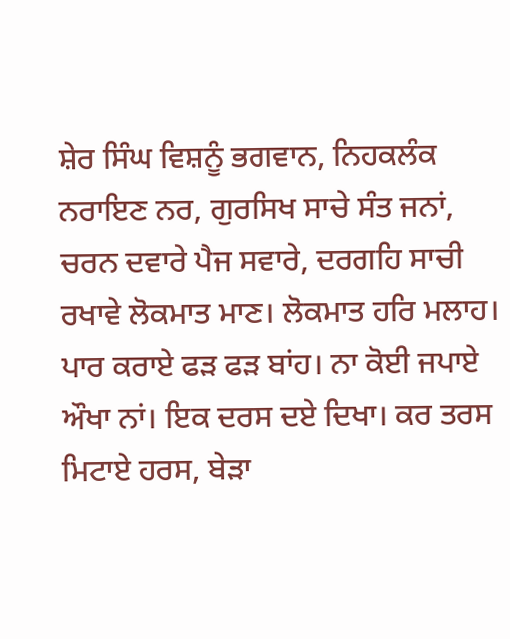ਸ਼ੇਰ ਸਿੰਘ ਵਿਸ਼ਨੂੰ ਭਗਵਾਨ, ਨਿਹਕਲੰਕ ਨਰਾਇਣ ਨਰ, ਗੁਰਸਿਖ ਸਾਚੇ ਸੰਤ ਜਨਾਂ, ਚਰਨ ਦਵਾਰੇ ਪੈਜ ਸਵਾਰੇ, ਦਰਗਹਿ ਸਾਚੀ ਰਖਾਵੇ ਲੋਕਮਾਤ ਮਾਣ। ਲੋਕਮਾਤ ਹਰਿ ਮਲਾਹ। ਪਾਰ ਕਰਾਏ ਫੜ ਫੜ ਬਾਂਹ। ਨਾ ਕੋਈ ਜਪਾਏ ਔਖਾ ਨਾਂ। ਇਕ ਦਰਸ ਦਏ ਦਿਖਾ। ਕਰ ਤਰਸ ਮਿਟਾਏ ਹਰਸ, ਬੇੜਾ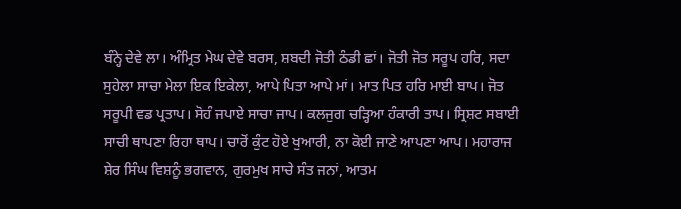ਬੰਨ੍ਹੇ ਦੇਵੇ ਲਾ। ਅੰਮ੍ਰਿਤ ਮੇਘ ਦੇਵੇ ਬਰਸ, ਸ਼ਬਦੀ ਜੋਤੀ ਠੰਡੀ ਛਾਂ। ਜੋਤੀ ਜੋਤ ਸਰੂਪ ਹਰਿ, ਸਦਾ ਸੁਹੇਲਾ ਸਾਚਾ ਮੇਲਾ ਇਕ ਇਕੇਲਾ, ਆਪੇ ਪਿਤਾ ਆਪੇ ਮਾਂ। ਮਾਤ ਪਿਤ ਹਰਿ ਮਾਈ ਬਾਪ। ਜੋਤ ਸਰੂਪੀ ਵਡ ਪ੍ਰਤਾਪ। ਸੋਹੰ ਜਪਾਏ ਸਾਚਾ ਜਾਪ। ਕਲਜੁਗ ਚੜ੍ਹਿਆ ਹੰਕਾਰੀ ਤਾਪ। ਸ੍ਰਿਸ਼ਟ ਸਬਾਈ ਸਾਚੀ ਥਾਪਣਾ ਰਿਹਾ ਥਾਪ। ਚਾਰੋਂ ਕੁੰਟ ਹੋਏ ਖੁਆਰੀ, ਨਾ ਕੋਈ ਜਾਣੇ ਆਪਣਾ ਆਪ। ਮਹਾਰਾਜ ਸ਼ੇਰ ਸਿੰਘ ਵਿਸ਼ਨੂੰ ਭਗਵਾਨ, ਗੁਰਮੁਖ ਸਾਚੇ ਸੰਤ ਜਨਾਂ, ਆਤਮ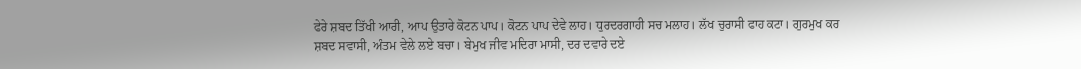ਫੇਰੇ ਸ਼ਬਦ ਤਿੱਖੀ ਆਰੀ, ਆਪ ਉਤਾਰੇ ਕੋਟਨ ਪਾਪ। ਕੋਟਨ ਪਾਪ ਦੇਵੇ ਲਾਹ। ਧੁਰਦਰਗਾਹੀ ਸਚ ਮਲਾਹ। ਲੱਖ ਚੁਰਾਸੀ ਫਾਹ ਕਟਾ। ਗੁਰਮੁਖ ਕਰ ਸ਼ਬਦ ਸਵਾਸੀ, ਅੰਤਮ ਵੇਲੇ ਲਏ ਬਚਾ। ਬੇਮੁਖ ਜੀਵ ਮਦਿਰਾ ਮਾਸੀ, ਦਰ ਦਵਾਰੇ ਦਏ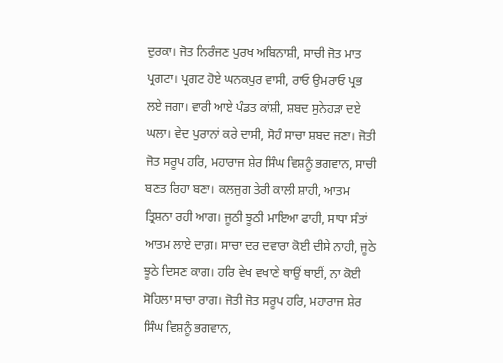ਦੁਰਕਾ। ਜੋਤ ਨਿਰੰਜਣ ਪੁਰਖ ਅਬਿਨਾਸ਼ੀ, ਸਾਚੀ ਜੋਤ ਮਾਤ ਪ੍ਰਗਟਾ। ਪ੍ਰਗਟ ਹੋਏ ਘਨਕਪੁਰ ਵਾਸੀ, ਰਾਓ ਉਮਰਾਓ ਪ੍ਰਭ ਲਏ ਜਗਾ। ਵਾਰੀ ਆਏ ਪੰਡਤ ਕਾਂਸ਼ੀ, ਸ਼ਬਦ ਸੁਨੇਹੜਾ ਦਏ ਘਲਾ। ਵੇਦ ਪੁਰਾਨਾਂ ਕਰੇ ਦਾਸੀ, ਸੋਹੰ ਸਾਚਾ ਸ਼ਬਦ ਜਣਾ। ਜੋਤੀ ਜੋਤ ਸਰੂਪ ਹਰਿ, ਮਹਾਰਾਜ ਸ਼ੇਰ ਸਿੰਘ ਵਿਸ਼ਨੂੰ ਭਗਵਾਨ, ਸਾਚੀ ਬਣਤ ਰਿਹਾ ਬਣਾ। ਕਲਜੁਗ ਤੇਰੀ ਕਾਲੀ ਸ਼ਾਹੀ, ਆਤਮ ਤ੍ਰਿਸ਼ਨਾ ਰਹੀ ਆਗ। ਜੂਠੀ ਝੂਠੀ ਮਾਇਆ ਫਾਹੀ, ਸਾਧਾ ਸੰਤਾਂ ਆਤਮ ਲਾਏ ਦਾਗ਼। ਸਾਚਾ ਦਰ ਦਵਾਰਾ ਕੋਈ ਦੀਸੇ ਨਾਹੀ, ਜੂਠੇ ਝੂਠੇ ਦਿਸਣ ਕਾਗ। ਹਰਿ ਵੇਖ ਵਖਾਣੇ ਥਾਉਂ ਥਾਈਂ, ਨਾ ਕੋਈ ਸੋਹਿਲਾ ਸਾਚਾ ਰਾਗ। ਜੋਤੀ ਜੋਤ ਸਰੂਪ ਹਰਿ, ਮਹਾਰਾਜ ਸ਼ੇਰ ਸਿੰਘ ਵਿਸ਼ਨੂੰ ਭਗਵਾਨ,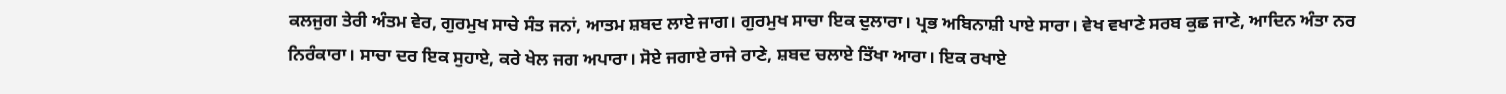ਕਲਜੁਗ ਤੇਰੀ ਅੰਤਮ ਵੇਰ, ਗੁਰਮੁਖ ਸਾਚੇ ਸੰਤ ਜਨਾਂ, ਆਤਮ ਸ਼ਬਦ ਲਾਏ ਜਾਗ। ਗੁਰਮੁਖ ਸਾਚਾ ਇਕ ਦੁਲਾਰਾ। ਪ੍ਰਭ ਅਬਿਨਾਸ਼ੀ ਪਾਏ ਸਾਰਾ। ਵੇਖ ਵਖਾਣੇ ਸਰਬ ਕੁਛ ਜਾਣੇ, ਆਦਿਨ ਅੰਤਾ ਨਰ ਨਿਰੰਕਾਰਾ। ਸਾਚਾ ਦਰ ਇਕ ਸੁਹਾਏ, ਕਰੇ ਖੇਲ ਜਗ ਅਪਾਰਾ। ਸੋਏ ਜਗਾਏ ਰਾਜੇ ਰਾਣੇ, ਸ਼ਬਦ ਚਲਾਏ ਤਿੱਖਾ ਆਰਾ। ਇਕ ਰਖਾਏ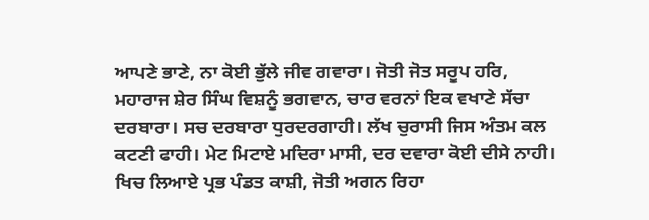ਆਪਣੇ ਭਾਣੇ, ਨਾ ਕੋਈ ਭੁੱਲੇ ਜੀਵ ਗਵਾਰਾ। ਜੋਤੀ ਜੋਤ ਸਰੂਪ ਹਰਿ, ਮਹਾਰਾਜ ਸ਼ੇਰ ਸਿੰਘ ਵਿਸ਼ਨੂੰ ਭਗਵਾਨ, ਚਾਰ ਵਰਨਾਂ ਇਕ ਵਖਾਣੇ ਸੱਚਾ ਦਰਬਾਰਾ। ਸਚ ਦਰਬਾਰਾ ਧੁਰਦਰਗਾਹੀ। ਲੱਖ ਚੁਰਾਸੀ ਜਿਸ ਅੰਤਮ ਕਲ ਕਟਣੀ ਫਾਹੀ। ਮੇਟ ਮਿਟਾਏ ਮਦਿਰਾ ਮਾਸੀ, ਦਰ ਦਵਾਰਾ ਕੋਈ ਦੀਸੇ ਨਾਹੀ। ਖਿਚ ਲਿਆਏ ਪ੍ਰਭ ਪੰਡਤ ਕਾਸ਼ੀ, ਜੋਤੀ ਅਗਨ ਰਿਹਾ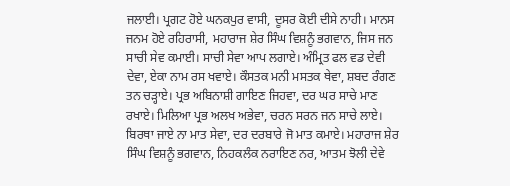ਜਲਾਈ। ਪ੍ਰਗਟ ਹੋਏ ਘਨਕਪੁਰ ਵਾਸੀ, ਦੂਸਰ ਕੋਈ ਦੀਸੇ ਨਾਹੀ। ਮਾਨਸ ਜਨਮ ਹੋਏ ਰਹਿਰਾਸੀ, ਮਹਾਰਾਜ ਸ਼ੇਰ ਸਿੰਘ ਵਿਸ਼ਨੂੰ ਭਗਵਾਨ, ਜਿਸ ਜਨ ਸਾਚੀ ਸੇਵ ਕਮਾਈ। ਸਾਚੀ ਸੇਵਾ ਆਪ ਲਗਾਏ। ਅੰਮ੍ਰਿਤ ਫਲ ਵਡ ਦੇਵੀ ਦੇਵਾ, ਏਕਾ ਨਾਮ ਰਸ ਖਵਾਏ। ਕੌਸਤਕ ਮਨੀ ਮਸਤਕ ਥੇਵਾ, ਸ਼ਬਦ ਰੰਗਣ ਤਨ ਚੜ੍ਹਾਏ। ਪ੍ਰਭ ਅਬਿਨਾਸ਼ੀ ਗਾਇਣ ਜਿਹਵਾ, ਦਰ ਘਰ ਸਾਚੇ ਮਾਣ ਰਖਾਏ। ਮਿਲਿਆ ਪ੍ਰਭ ਅਲਖ ਅਭੇਵਾ, ਚਰਨ ਸਰਨ ਜਨ ਸਾਚੇ ਲਾਏ। ਬਿਰਥਾ ਜਾਏ ਨਾ ਮਾਤ ਸੇਵਾ, ਦਰ ਦਰਬਾਰੇ ਜੋ ਮਾਤ ਕਮਾਏ। ਮਹਾਰਾਜ ਸ਼ੇਰ ਸਿੰਘ ਵਿਸ਼ਨੂੰ ਭਗਵਾਨ, ਨਿਹਕਲੰਕ ਨਰਾਇਣ ਨਰ, ਆਤਮ ਝੋਲੀ ਦੇਵੇ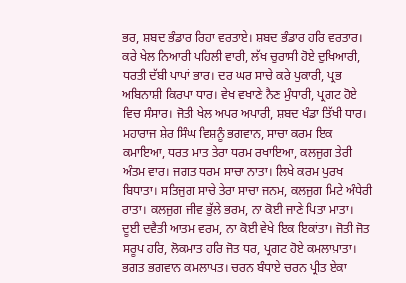ਭਰ, ਸ਼ਬਦ ਭੰਡਾਰ ਰਿਹਾ ਵਰਤਾਏ। ਸ਼ਬਦ ਭੰਡਾਰ ਹਰਿ ਵਰਤਾਰ। ਕਰੇ ਖੇਲ ਨਿਆਰੀ ਪਹਿਲੀ ਵਾਰੀ, ਲੱਖ ਚੁਰਾਸੀ ਹੋਏ ਦੁਖਿਆਰੀ, ਧਰਤੀ ਦੱਬੀ ਪਾਪਾਂ ਭਾਰ। ਦਰ ਘਰ ਸਾਚੇ ਕਰੇ ਪੁਕਾਰੀ, ਪ੍ਰਭ ਅਬਿਨਾਸ਼ੀ ਕਿਰਪਾ ਧਾਰ। ਵੇਖ ਵਖਾਣੇ ਨੈਣ ਮੁੰਧਾਰੀ, ਪ੍ਰਗਟ ਹੋਏ ਵਿਚ ਸੰਸਾਰ। ਜੋਤੀ ਖੇਲ ਅਪਰ ਅਪਾਰੀ, ਸ਼ਬਦ ਖੰਡਾ ਤਿੱਖੀ ਧਾਰ। ਮਹਾਰਾਜ ਸ਼ੇਰ ਸਿੰਘ ਵਿਸ਼ਨੂੰ ਭਗਵਾਨ, ਸਾਚਾ ਕਰਮ ਇਕ ਕਮਾਇਆ, ਧਰਤ ਮਾਤ ਤੇਰਾ ਧਰਮ ਰਖਾਇਆ, ਕਲਜੁਗ ਤੇਰੀ ਅੰਤਮ ਵਾਰ। ਜਗਤ ਧਰਮ ਸਾਚਾ ਨਾਤਾ। ਲਿਖੇ ਕਰਮ ਪੁਰਖ ਬਿਧਾਤਾ। ਸਤਿਜੁਗ ਸਾਚੇ ਤੇਰਾ ਸਾਚਾ ਜਨਮ, ਕਲਜੁਗ ਮਿਟੇ ਅੰਧੇਰੀ ਰਾਤਾ। ਕਲਜੁਗ ਜੀਵ ਭੁੱਲੇ ਭਰਮ, ਨਾ ਕੋਈ ਜਾਣੇ ਪਿਤਾ ਮਾਤਾ। ਦੂਈ ਦਵੈਤੀ ਆਤਮ ਵਰਮ, ਨਾ ਕੋਈ ਵੇਖੇ ਇਕ ਇਕਾਂਤਾ। ਜੋਤੀ ਜੋਤ ਸਰੂਪ ਹਰਿ, ਲੋਕਮਾਤ ਹਰਿ ਜੋਤ ਧਰ, ਪ੍ਰਗਟ ਹੋਏ ਕਮਲਾਪ਼ਾਤਾ। ਭਗਤ ਭਗਵਾਨ ਕਮਲਾਪਤ। ਚਰਨ ਬੰਧਾਏ ਚਰਨ ਪ੍ਰੀਤ ਏਕਾ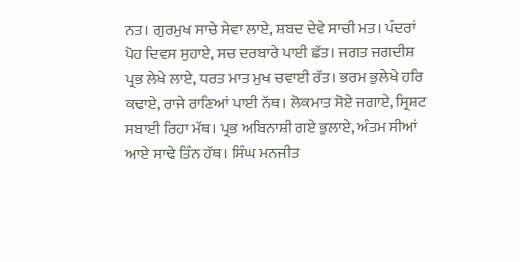ਨਤ। ਗੁਰਮੁਖ ਸਾਚੇ ਸੇਵਾ ਲਾਏ, ਸ਼ਬਦ ਦੇਵੇ ਸਾਚੀ ਮਤ। ਪੰਦਰਾਂ ਪੋਹ ਦਿਵਸ ਸੁਹਾਏ, ਸਚ ਦਰਬਾਰੇ ਪਾਈ ਛੱਤ। ਜਗਤ ਜਗਦੀਸ਼ ਪ੍ਰਭ ਲੇਖੇ ਲਾਏ, ਧਰਤ ਮਾਤ ਮੁਖ ਚਵਾਈ ਰੱਤ। ਭਰਮ ਭੁਲੇਖੇ ਹਰਿ ਕਢਾਏ, ਰਾਜੇ ਰਾਣਿਆਂ ਪਾਈ ਨੱਥ। ਲੋਕਮਾਤ ਸੋਏ ਜਗਾਏ, ਸ੍ਰਿਸ਼ਟ ਸਬਾਈ ਰਿਹਾ ਮੱਥ। ਪ੍ਰਭ ਅਬਿਨਾਸ਼ੀ ਗਏ ਭੁਲਾਏ, ਅੰਤਮ ਸੀਆਂ ਆਏ ਸਾਢੇ ਤਿੰਨ ਹੱਥ। ਸਿੰਘ ਮਨਜੀਤ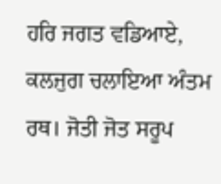ਹਰਿ ਜਗਤ ਵਡਿਆਏ, ਕਲਜੁਗ ਚਲਾਇਆ ਅੰਤਮ ਰਥ। ਜੋਤੀ ਜੋਤ ਸਰੂਪ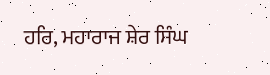ਹਰਿ, ਮਹਾਰਾਜ ਸ਼ੇਰ ਸਿੰਘ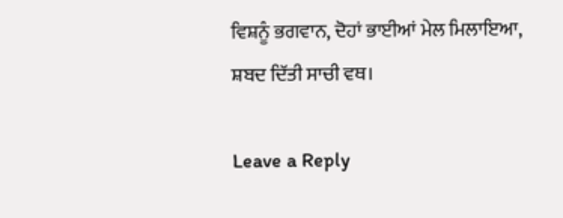ਵਿਸ਼ਨੂੰ ਭਗਵਾਨ, ਦੋਹਾਂ ਭਾਈਆਂ ਮੇਲ ਮਿਲਾਇਆ, ਸ਼ਬਦ ਦਿੱਤੀ ਸਾਚੀ ਵਥ।

Leave a Reply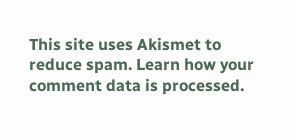This site uses Akismet to reduce spam. Learn how your comment data is processed.